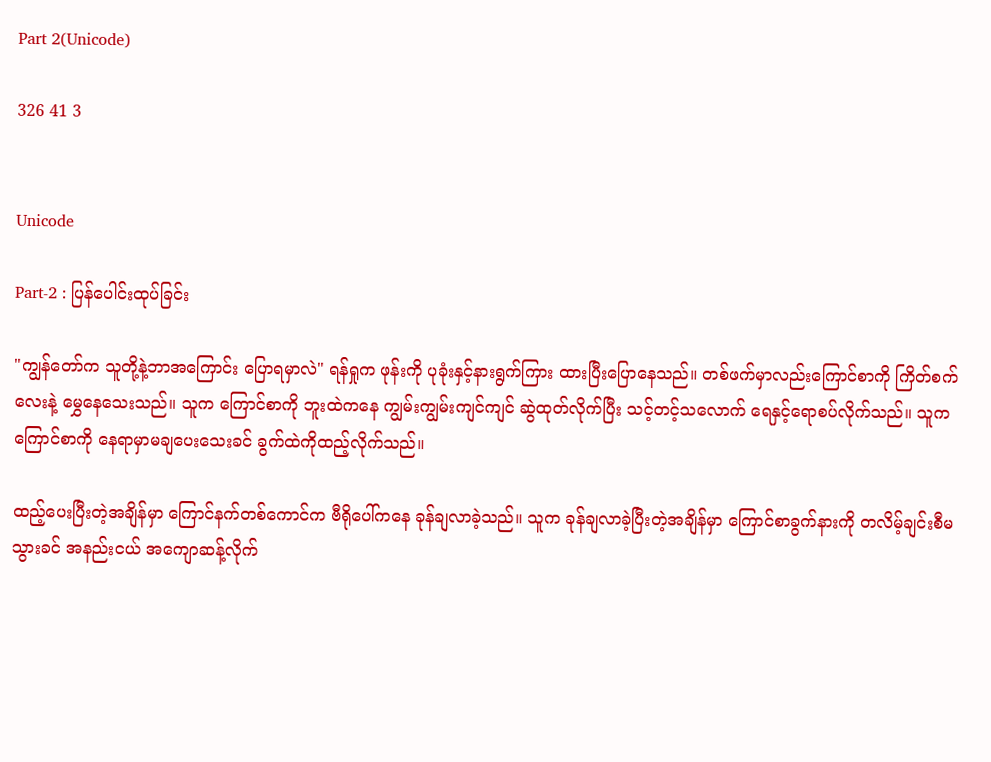Part 2(Unicode)

326 41 3


Unicode

Part-2 : ပြန်ပေါင်းထုပ်ခြင်း

"ကျွန်တော်က သူတို့နဲ့ဘာအကြောင်း ပြောရမှာလဲ" ရန်ရှုက ဖုန်းကို ပုခုံးနှင့်နားရွက်ကြား ထားပြီးပြောနေသည်။ တစ်ဖက်မှာလည်းကြောင်စာကို ကြိတ်စက်လေးနဲ့ မွှေနေသေးသည်။ သူက ကြောင်စာကို ဘူးထဲကနေ ကျွမ်းကျွမ်းကျင်ကျင် ဆွဲထုတ်လိုက်ပြီး သင့်တင့်သလောက် ရေနှင့်ရောစပ်လိုက်သည်။ သူက ကြောင်စာကို နေရာမှာမချပေးသေးခင် ခွက်ထဲကိုထည့်လိုက်သည်။

ထည့်ပေးပြီးတဲ့အချိန်မှာ ကြောင်နက်တစ်ကောင်က ဗီရိုပေါ်ကနေ ခုန်ချလာခဲ့သည်။ သူက ခုန်ချလာခဲ့ပြီးတဲ့အချိန်မှာ ကြောင်စာခွက်နားကို တလိမ့်ချင်းစီမသွားခင် အနည်းငယ် အကျောဆန့်လိုက်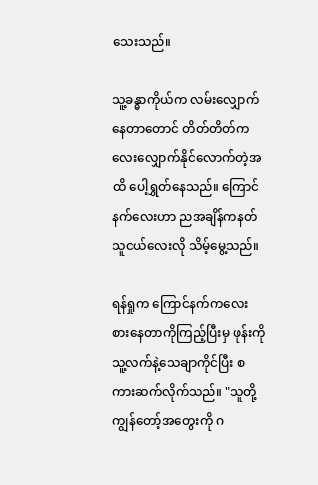သေးသည်။

သူ့ခန္ဓာကိုယ်က လမ်းလျှောက်နေတာတောင် တိတ်တိတ်ကလေးလျှောက်နိုင်လောက်တဲ့အထိ ပေါ့ရွှတ်နေသည်။ ကြောင်နက်လေးဟာ ညအချိန်ကနတ်သူငယ်လေးလို သိမ့်မွေ့သည်။

ရန်ရှုက ကြောင်နက်ကလေး စားနေတာကိုကြည့်ပြီးမှ ဖုန်းကိုသူ့လက်နဲ့သေချာကိုင်ပြီး စကားဆက်လိုက်သည်။ "သူတို့ကျွန်တော့်အတွေးကို ဂ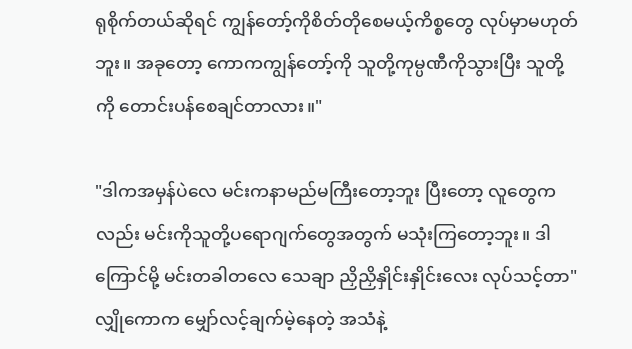ရုစိုက်တယ်ဆိုရင် ကျွန်တော့်ကိုစိတ်တိုစေမယ့်ကိစ္စတွေ လုပ်မှာမဟုတ်ဘူး။ အခုတော့ ကောကကျွန်တော့်ကို သူတို့ကုမ္ပဏီကိုသွားပြီး သူတို့ကို တောင်းပန်စေချင်တာလား။"

"ဒါကအမှန်ပဲလေ မင်းကနာမည်မကြီးတော့ဘူး ပြီးတော့ လူတွေကလည်း မင်းကိုသူတို့ပရောဂျက်တွေအတွက် မသုံးကြတော့ဘူး။ ဒါကြောင်မို့ မင်းတခါတလေ သေချာ ညှိညှိနှိုင်းနှိုင်းလေး လုပ်သင့်တာ" လျှိုကောက မျှော်လင့်ချက်မဲ့နေတဲ့ အသံနဲ့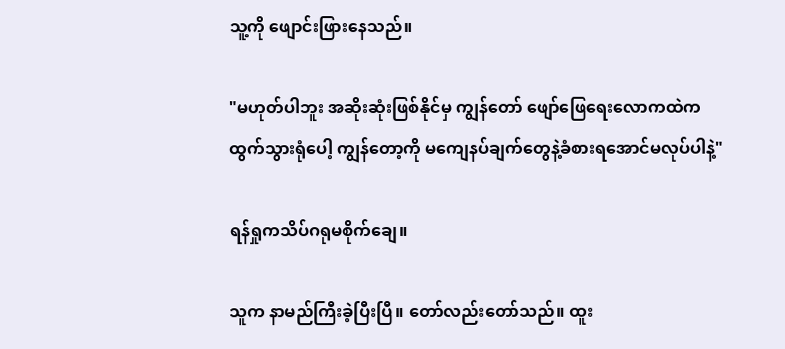သူ့ကို ဖျောင်းဖြားနေသည်။

"မဟုတ်ပါဘူး အဆိုးဆုံးဖြစ်နိုင်မှ ကျွန်တော် ဖျော်ဖြေရေးလောကထဲကထွက်သွားရုံပေါ့ ကျွန်တော့ကို မကျေနပ်ချက်တွေနဲ့ခံစားရအောင်မလုပ်ပါနဲ့"

ရန်ရှုကသိပ်ဂရုမစိုက်ချေ။

သူက နာမည်ကြီးခဲ့ပြီးပြီ။ တော်လည်းတော်သည်။ ထူး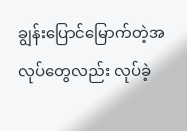ချွန်းပြောင်မြောက်တဲ့အလုပ်တွေလည်း လုပ်ခဲ့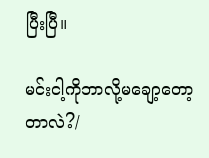ပြီးပြီ။

မင်းငါ့ကိုဘာလို့မချော့တော့တာလဲ?/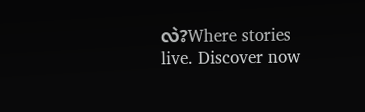လဲ?Where stories live. Discover now